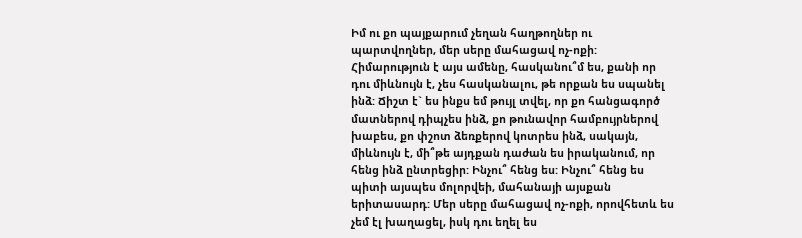Իմ ու քո պայքարում չեղան հաղթողներ ու պարտվողներ, մեր սերը մահացավ ոչ-ոքի: Հիմարություն է այս ամենը, հասկանու՞մ ես, քանի որ դու միևնույն է, չես հասկանալու, թե որքան ես սպանել ինձ: Ճիշտ է` ես ինքս եմ թույլ տվել, որ քո հանցագործ մատներով դիպչես ինձ, քո թունավոր համբույրներով խաբես, քո փշոտ ձեռքերով կոտրես ինձ, սակայն, միևնույն է, մի՞թե այդքան դաժան ես իրականում, որ հենց ինձ ընտրեցիր: Ինչու՞ հենց ես: Ինչու՞ հենց ես պիտի այսպես մոլորվեի, մահանայի այսքան երիտասարդ: Մեր սերը մահացավ ոչ-ոքի, որովհետև ես չեմ էլ խաղացել, իսկ դու եղել ես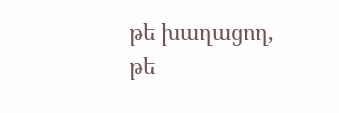թե խաղացող, թե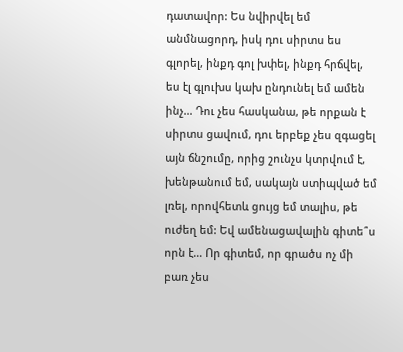դատավոր: Ես նվիրվել եմ անմնացորդ, իսկ դու սիրտս ես գլորել, ինքդ գոլ խփել, ինքդ հրճվել, ես էլ գլուխս կախ ընդունել եմ ամեն ինչ… Դու չես հասկանա, թե որքան է սիրտս ցավում, դու երբեք չես զգացել այն ճնշումը, որից շունչս կտրվում է, խենթանում եմ, սակայն ստիպված եմ լռել, որովհետև ցույց եմ տալիս, թե ուժեղ եմ: Եվ ամենացավալին գիտե՞ս որն է… Որ գիտեմ, որ գրածս ոչ մի բառ չես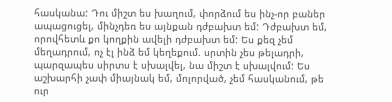հասկանա: Դու միշտ ես խաղում, փորձում ես ինչ-որ բաներ ապացուցել, մինչդեռ ես այնքան դժբախտ եմ: Դժբախտ եմ, որովհետև քո կողքին ավելի դժբախտ եմ: Ես քեզ չեմ մեղադրում, ոչ էլ ինձ եմ կեղեքում. սրտին չես թելադրի, պարզապես սիրտս է սխալվել, նա միշտ է սխալվում: Ես աշխարհի չափ միայնակ եմ, մոլորված, չեմ հասկանում, թե ուր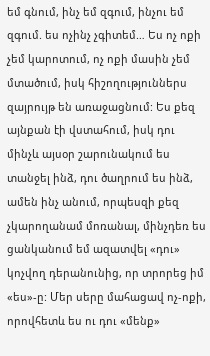եմ գնում, ինչ եմ զգում, ինչու եմ զգում. ես ոչինչ չգիտեմ… Ես ոչ ոքի չեմ կարոտում, ոչ ոքի մասին չեմ մտածում, իսկ հիշողություններս զայրույթ են առաջացնում: Ես քեզ այնքան էի վստահում, իսկ դու մինչև այսօր շարունակում ես տանջել ինձ, դու ծաղրում ես ինձ, ամեն ինչ անում, որպեսզի քեզ չկարողանամ մոռանալ, մինչդեռ ես ցանկանում եմ ազատվել «դու» կոչվող դերանունից, որ տրորեց իմ «ես»-ը: Մեր սերը մահացավ ոչ-ոքի, որովհետև ես ու դու «մենք»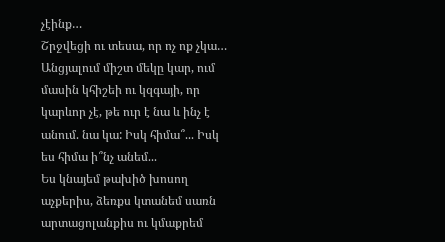չէինք…
Շրջվեցի ու տեսա, որ ոչ ոք չկա… Անցյալում միշտ մեկը կար, ում մասին կհիշեի ու կզգայի, որ կարևոր չէ, թե ուր է նա և ինչ է անում. նա կա: Իսկ հիմա՞... Իսկ ես հիմա ի՞նչ անեմ...
Ես կնայեմ թախիծ խոսող աչքերիս, ձեռքս կտանեմ սառն արտացոլանքիս ու կմաքրեմ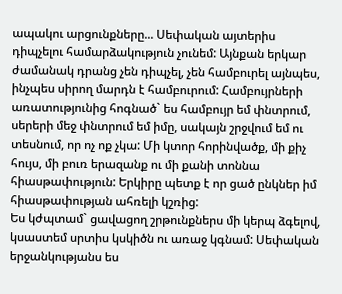ապակու արցունքները... Սեփական այտերիս դիպչելու համարձակություն չունեմ: Այնքան երկար ժամանակ դրանց չեն դիպչել, չեն համբուրել այնպես, ինչպես սիրող մարդն է համբուրում: Համբույրների առատությունից հոգնած` ես համբույր եմ փնտրում, սերերի մեջ փնտրում եմ իմը, սակայն շրջվում եմ ու տեսնում, որ ոչ ոք չկա: Մի կտոր հորինվածք, մի քիչ հույս, մի բուռ երազանք ու մի քանի տոննա հիասթափություն: Երկիրը պետք է որ ցած ընկներ իմ հիասթափության ահռելի կշռից:
Ես կժպտամ` ցավացող շրթունքներս մի կերպ ձգելով, կսաստեմ սրտիս կսկիծն ու առաջ կգնամ: Սեփական երջանկությանս ես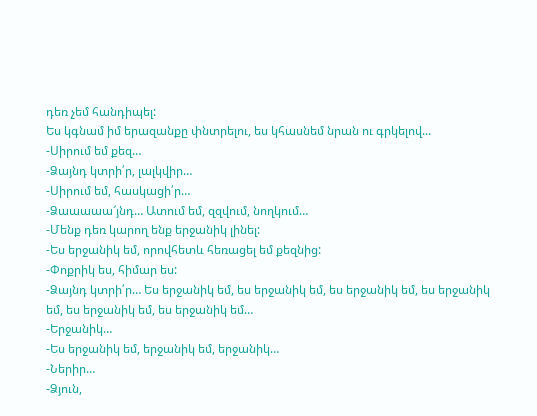դեռ չեմ հանդիպել:
Ես կգնամ իմ երազանքը փնտրելու, ես կհասնեմ նրան ու գրկելով...
-Սիրում եմ քեզ…
-Ձայնդ կտրի՛ր, լալկվիր…
-Սիրում եմ, հասկացի՛ր…
-Ձաաաաա՜յնդ… Ատում եմ, զզվում, նողկում…
-Մենք դեռ կարող ենք երջանիկ լինել:
-Ես երջանիկ եմ, որովհետև հեռացել եմ քեզնից:
-Փոքրիկ ես, հիմար ես:
-Ձայնդ կտրի՛ր… Ես երջանիկ եմ, ես երջանիկ եմ, ես երջանիկ եմ, ես երջանիկ եմ, ես երջանիկ եմ, ես երջանիկ եմ…
-Երջանիկ…
-Ես երջանիկ եմ, երջանիկ եմ, երջանիկ…
-Ներիր…
-Ձյուն,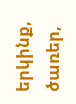երկինք, ծառեր,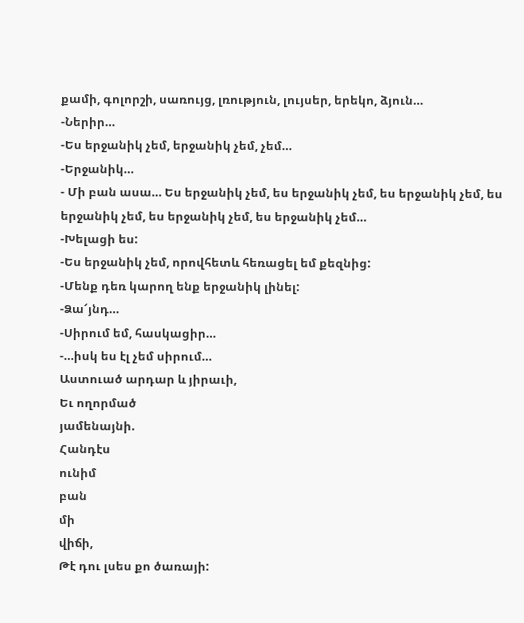քամի, գոլորշի, սառույց, լռություն, լույսեր, երեկո, ձյուն…
-Ներիր…
-Ես երջանիկ չեմ, երջանիկ չեմ, չեմ…
-Երջանիկ…
- Մի բան ասա… Ես երջանիկ չեմ, ես երջանիկ չեմ, ես երջանիկ չեմ, ես երջանիկ չեմ, ես երջանիկ չեմ, ես երջանիկ չեմ…
-Խելացի ես:
-Ես երջանիկ չեմ, որովհետև հեռացել եմ քեզնից:
-Մենք դեռ կարող ենք երջանիկ լինել:
-Ձա՜յնդ…
-Սիրում եմ, հասկացիր…
-…իսկ ես էլ չեմ սիրում…
Աստուած արդար և յիրաւի,
Եւ ողորմած
յամենայնի.
Հանդէս
ունիմ
բան
մի
վիճի,
Թէ դու լսես քո ծառայի: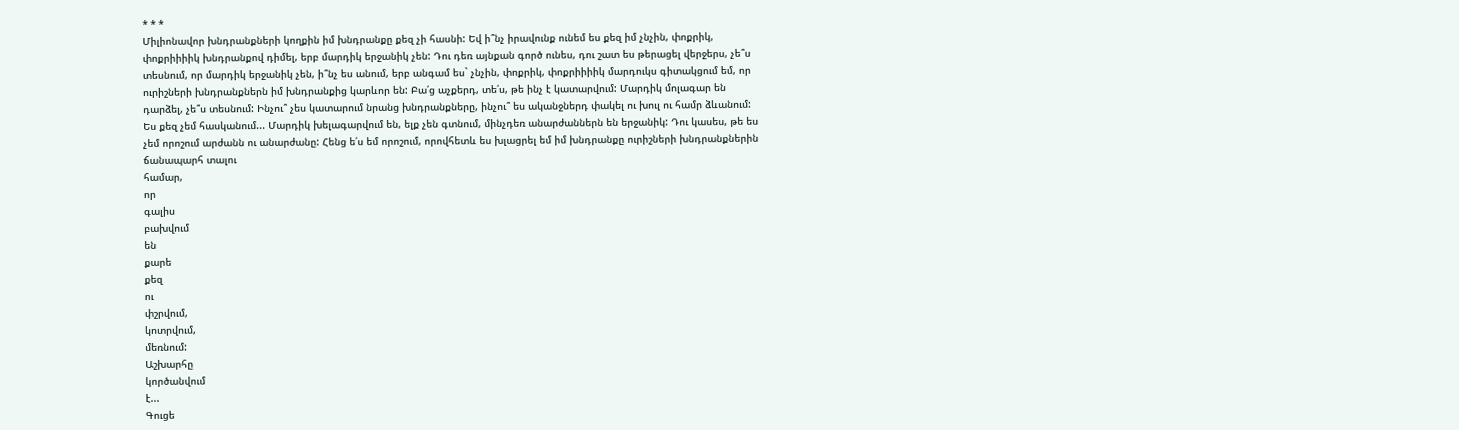* * *
Միլիոնավոր խնդրանքների կողքին իմ խնդրանքը քեզ չի հասնի: Եվ ի՞նչ իրավունք ունեմ ես քեզ իմ չնչին, փոքրիկ, փոքրիիիիկ խնդրանքով դիմել, երբ մարդիկ երջանիկ չեն: Դու դեռ այնքան գործ ունես, դու շատ ես թերացել վերջերս, չե՞ս տեսնում, որ մարդիկ երջանիկ չեն, ի՞նչ ես անում, երբ անգամ ես` չնչին, փոքրիկ, փոքրիիիիկ մարդուկս գիտակցում եմ, որ ուրիշների խնդրանքներն իմ խնդրանքից կարևոր են: Բա՛ց աչքերդ, տե՛ս, թե ինչ է կատարվում: Մարդիկ մոլագար են դարձել, չե՞ս տեսնում: Ինչու՞ չես կատարում նրանց խնդրանքները, ինչու՞ ես ականջներդ փակել ու խուլ ու համր ձևանում: Ես քեզ չեմ հասկանում... Մարդիկ խելագարվում են, ելք չեն գտնում, մինչդեռ անարժաններն են երջանիկ: Դու կասես, թե ես չեմ որոշում արժանն ու անարժանը: Հենց ե՛ս եմ որոշում, որովհետև ես խլացրել եմ իմ խնդրանքը ուրիշների խնդրանքներին ճանապարհ տալու
համար,
որ
գալիս
բախվում
են
քարե
քեզ
ու
փշրվում,
կոտրվում,
մեռնում:
Աշխարհը
կործանվում
է...
Գուցե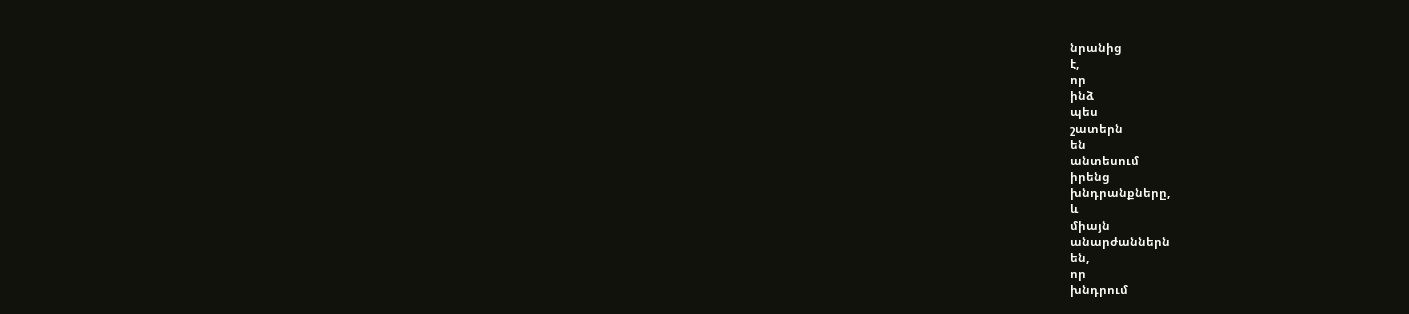նրանից
է,
որ
ինձ
պես
շատերն
են
անտեսում
իրենց
խնդրանքները,
և
միայն
անարժաններն
են,
որ
խնդրում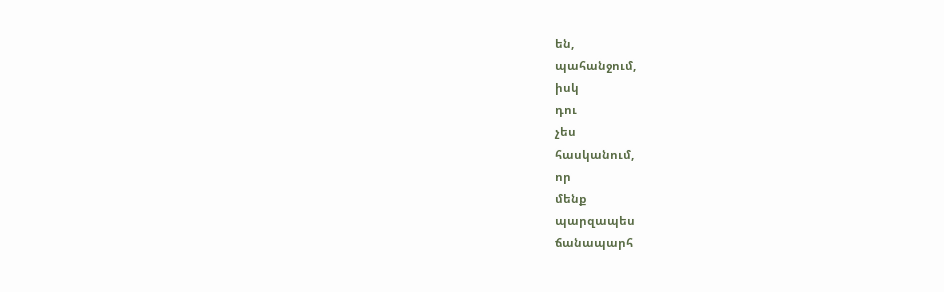են,
պահանջում,
իսկ
դու
չես
հասկանում,
որ
մենք
պարզապես
ճանապարհ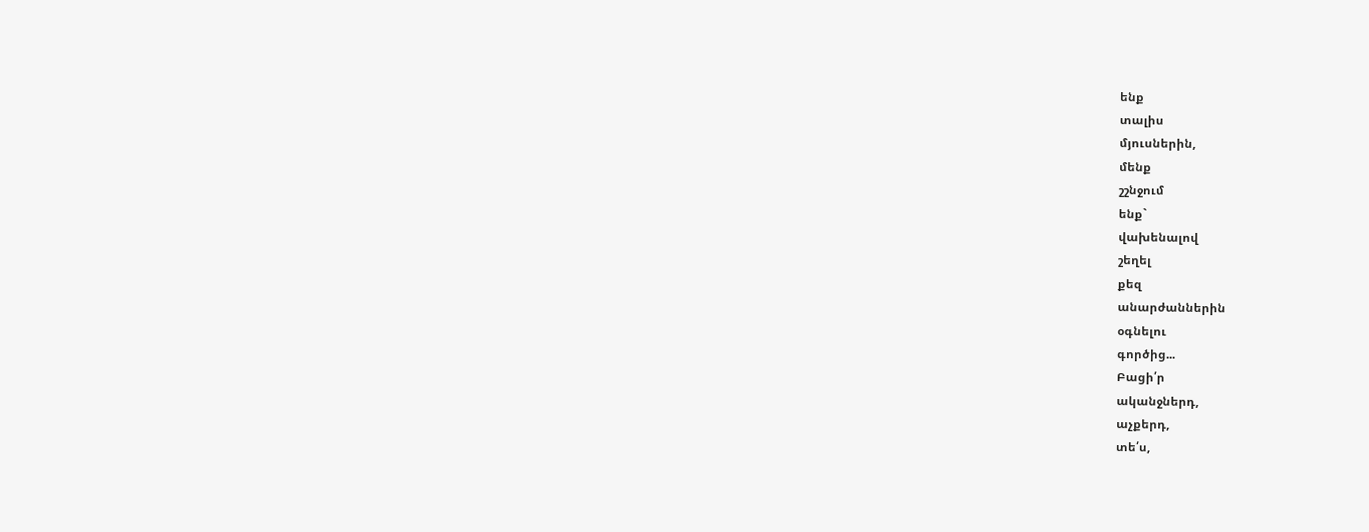ենք
տալիս
մյուսներին,
մենք
շշնջում
ենք`
վախենալով
շեղել
քեզ
անարժաններին
օգնելու
գործից...
Բացի՛ր
ականջներդ,
աչքերդ,
տե՛ս,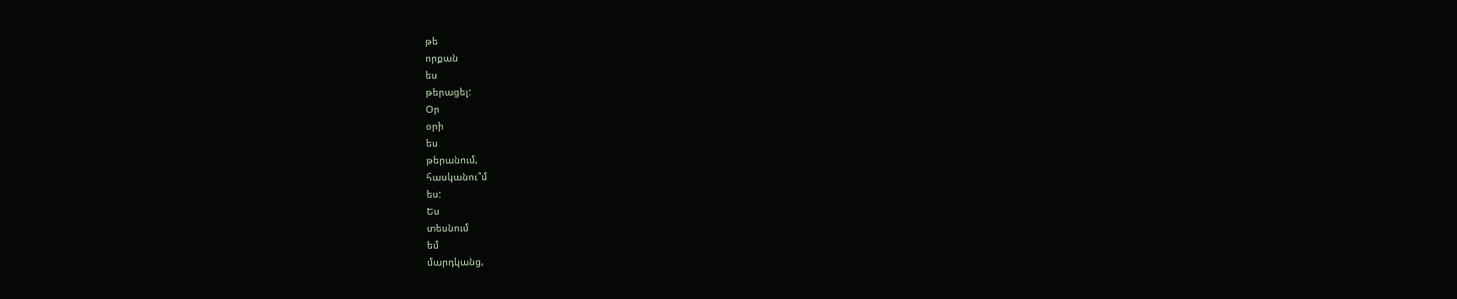թե
որքան
ես
թերացել:
Օր
օրի
ես
թերանում,
հասկանու՞մ
ես:
Ես
տեսնում
եմ
մարդկանց,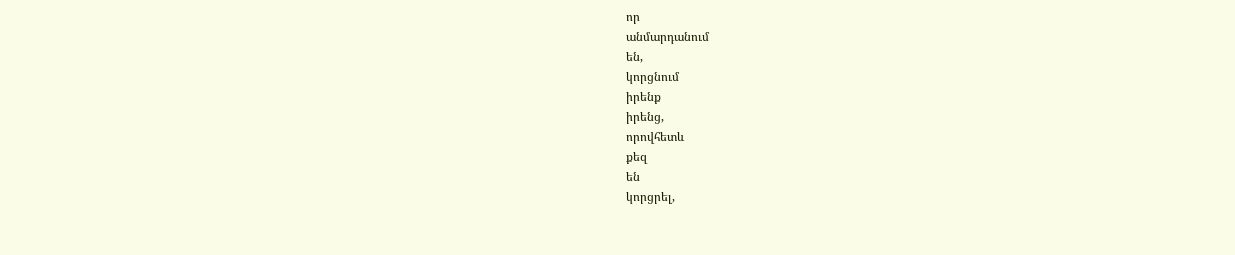որ
անմարդանում
են,
կորցնում
իրենք
իրենց,
որովհետև
քեզ
են
կորցրել,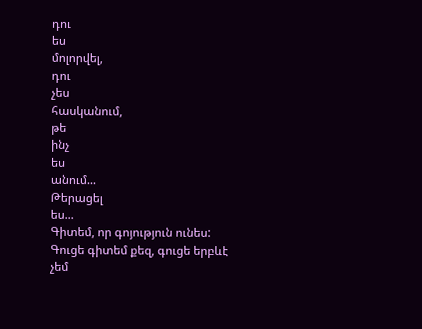դու
ես
մոլորվել,
դու
չես
հասկանում,
թե
ինչ
ես
անում...
Թերացել
ես...
Գիտեմ, որ գոյություն ունես: Գուցե գիտեմ քեզ, գուցե երբևէ չեմ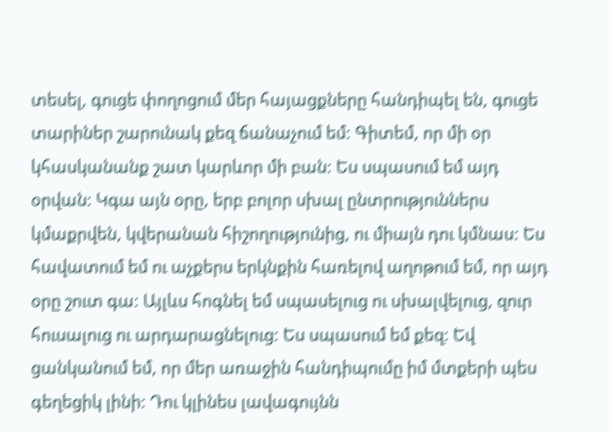տեսել, գուցե փողոցում մեր հայացքները հանդիպել են, գուցե տարիներ շարունակ քեզ ճանաչում եմ: Գիտեմ, որ մի օր կհասկանանք շատ կարևոր մի բան: Ես սպասում եմ այդ օրվան: Կգա այն օրը, երբ բոլոր սխալ ընտրություններս կմաքրվեն, կվերանան հիշողությունից, ու միայն դու կմնաս: Ես հավատում եմ ու աչքերս երկնքին հառելով աղոթում եմ, որ այդ օրը շուտ գա: Այլևս հոգնել եմ սպասելուց ու սխալվելուց, զուր հուսալուց ու արդարացնելուց: Ես սպասում եմ քեզ: Եվ ցանկանում եմ, որ մեր առաջին հանդիպումը իմ մտքերի պես գեղեցիկ լինի: Դու կլինես լավագույնն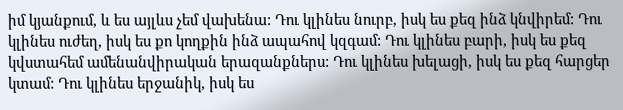իմ կյանքում, և ես այլևս չեմ վախենա: Դու կլինես նուրբ, իսկ ես քեզ ինձ կնվիրեմ: Դու կլինես ուժեղ, իսկ ես քո կողքին ինձ ապահով կզգամ: Դու կլինես բարի, իսկ ես քեզ կվստահեմ ամենանվիրական երազանքներս: Դու կլինես խելացի, իսկ ես քեզ հարցեր կտամ: Դու կլինես երջանիկ, իսկ ես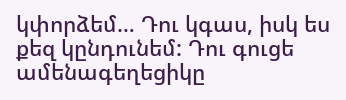կփորձեմ… Դու կգաս, իսկ ես քեզ կընդունեմ: Դու գուցե ամենագեղեցիկը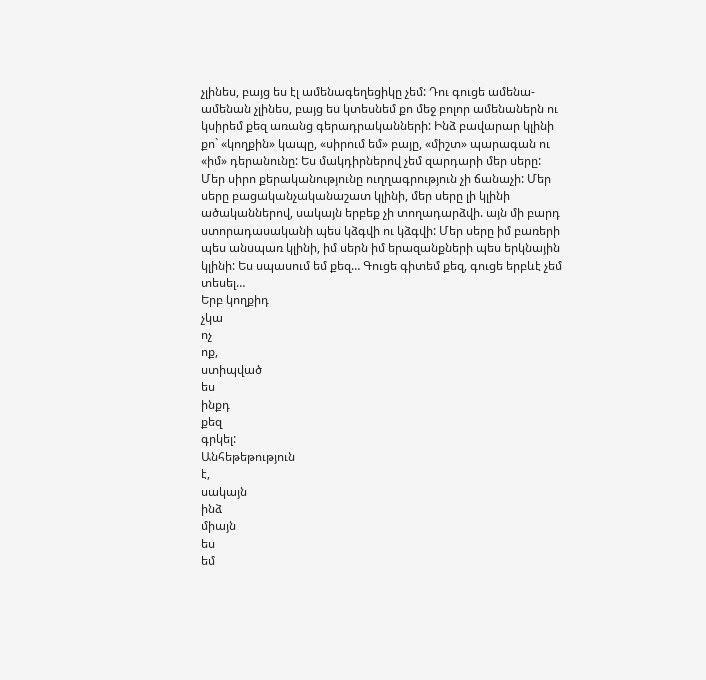չլինես, բայց ես էլ ամենագեղեցիկը չեմ: Դու գուցե ամենա-ամենան չլինես, բայց ես կտեսնեմ քո մեջ բոլոր ամենաներն ու կսիրեմ քեզ առանց գերադրականների: Ինձ բավարար կլինի քո` «կողքին» կապը, «սիրում եմ» բայը, «միշտ» պարագան ու «իմ» դերանունը: Ես մակդիրներով չեմ զարդարի մեր սերը: Մեր սիրո քերականությունը ուղղագրություն չի ճանաչի: Մեր սերը բացականչականաշատ կլինի, մեր սերը լի կլինի ածականներով, սակայն երբեք չի տողադարձվի. այն մի բարդ ստորադասականի պես կձգվի ու կձգվի: Մեր սերը իմ բառերի պես անսպառ կլինի, իմ սերն իմ երազանքների պես երկնային կլինի: Ես սպասում եմ քեզ… Գուցե գիտեմ քեզ, գուցե երբևէ չեմ տեսել…
Երբ կողքիդ
չկա
ոչ
ոք,
ստիպված
ես
ինքդ
քեզ
գրկել:
Անհեթեթություն
է,
սակայն
ինձ
միայն
ես
եմ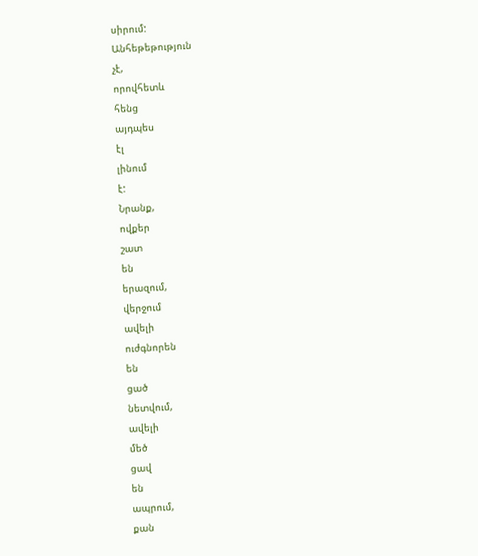սիրում:
Անհեթեթություն
չէ,
որովհետև
հենց
այդպես
էլ
լինում
է:
Նրանք,
ովքեր
շատ
են
երազում,
վերջում
ավելի
ուժգնորեն
են
ցած
նետվում,
ավելի
մեծ
ցավ
են
ապրում,
քան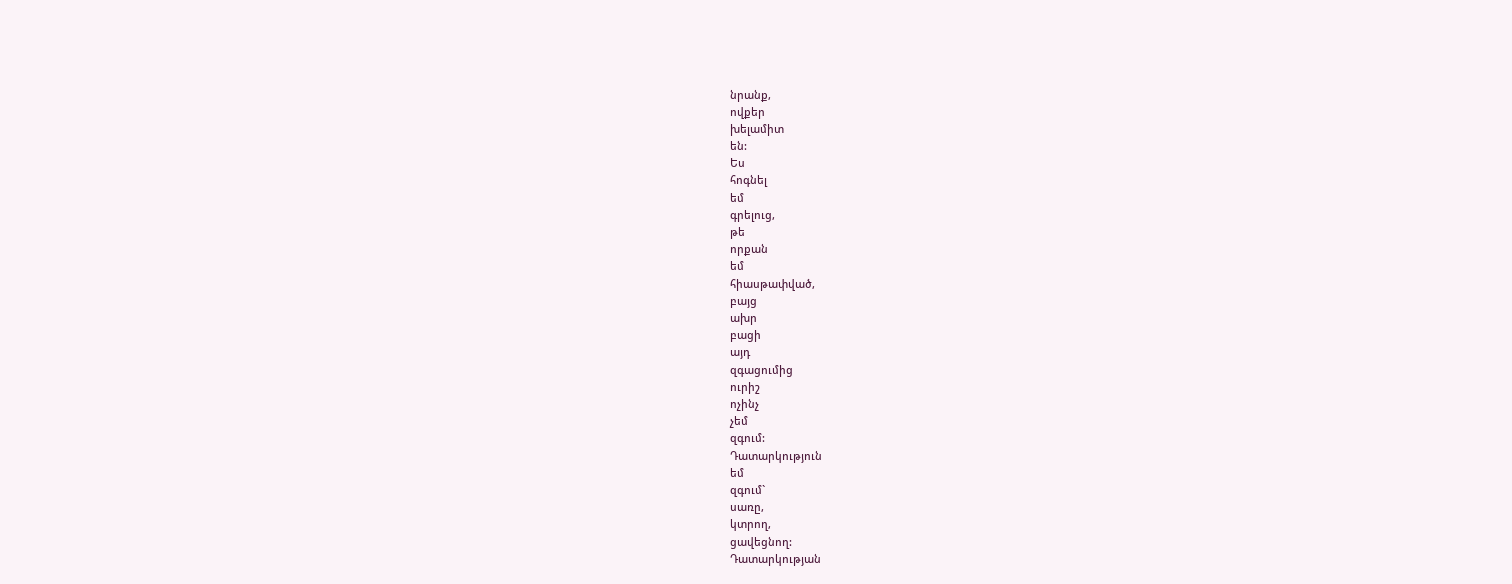նրանք,
ովքեր
խելամիտ
են:
Ես
հոգնել
եմ
գրելուց,
թե
որքան
եմ
հիասթափված,
բայց
ախր
բացի
այդ
զգացումից
ուրիշ
ոչինչ
չեմ
զգում:
Դատարկություն
եմ
զգում`
սառը,
կտրող,
ցավեցնող:
Դատարկության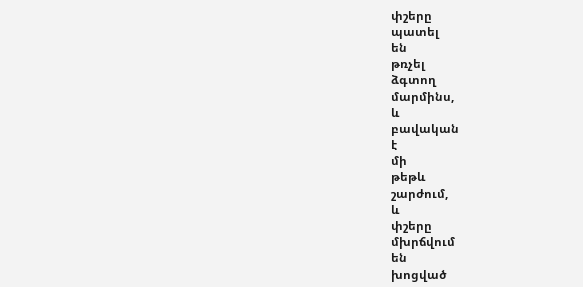փշերը
պատել
են
թռչել
ձգտող
մարմինս,
և
բավական
է
մի
թեթև
շարժում,
և
փշերը
մխրճվում
են
խոցված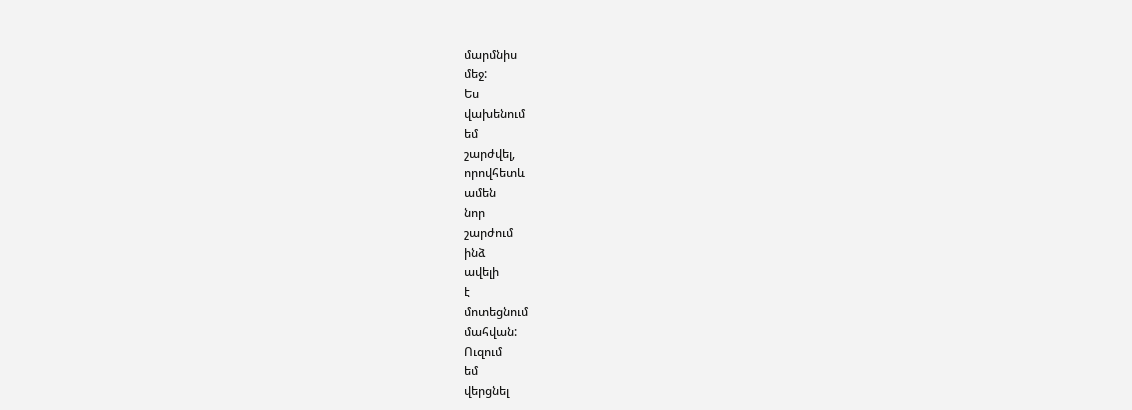մարմնիս
մեջ:
Ես
վախենում
եմ
շարժվել,
որովհետև
ամեն
նոր
շարժում
ինձ
ավելի
է
մոտեցնում
մահվան:
Ուզում
եմ
վերցնել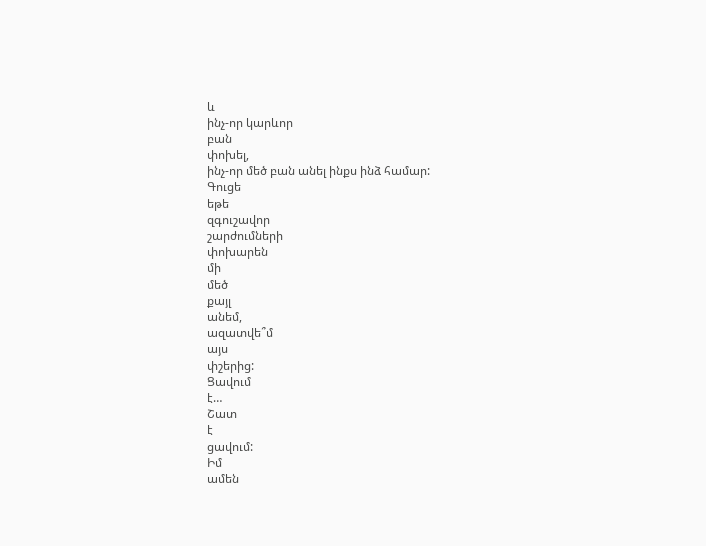և
ինչ-որ կարևոր
բան
փոխել,
ինչ-որ մեծ բան անել ինքս ինձ համար:
Գուցե
եթե
զգուշավոր
շարժումների
փոխարեն
մի
մեծ
քայլ
անեմ,
ազատվե՞մ
այս
փշերից:
Ցավում
է…
Շատ
է
ցավում:
Իմ
ամեն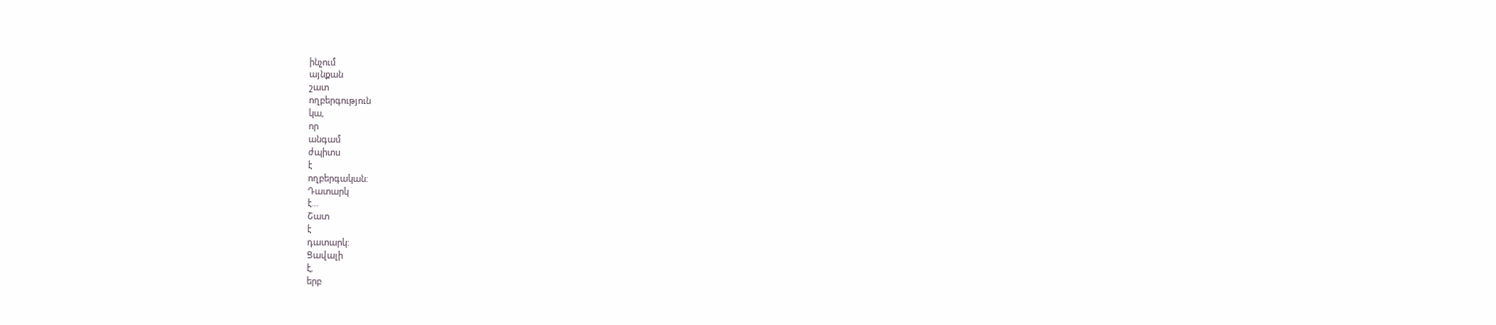ինչում
այնքան
շատ
ողբերգություն
կա,
որ
անգամ
ժպիտս
է
ողբերգական:
Դատարկ
է…
Շատ
է
դատարկ:
Ցավալի
է,
երբ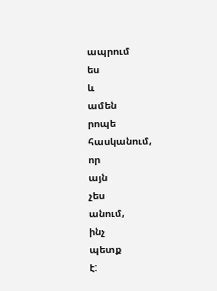ապրում
ես
և
ամեն
րոպե
հասկանում,
որ
այն
չես
անում,
ինչ
պետք
է: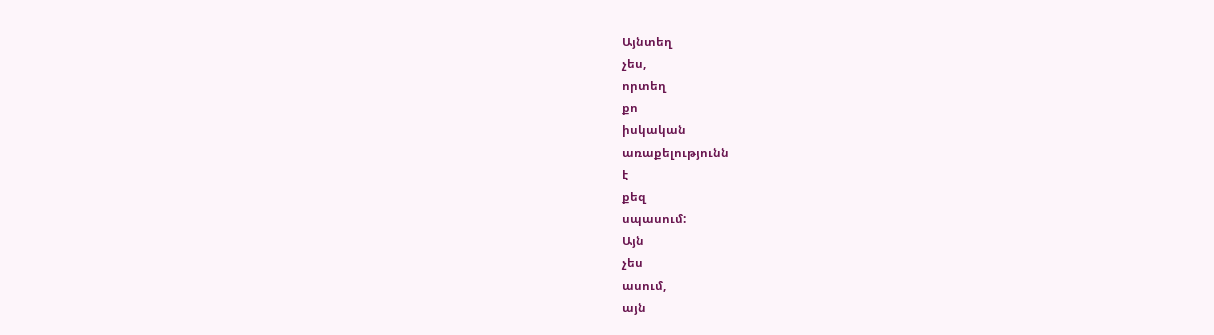Այնտեղ
չես,
որտեղ
քո
իսկական
առաքելությունն
է
քեզ
սպասում:
Այն
չես
ասում,
այն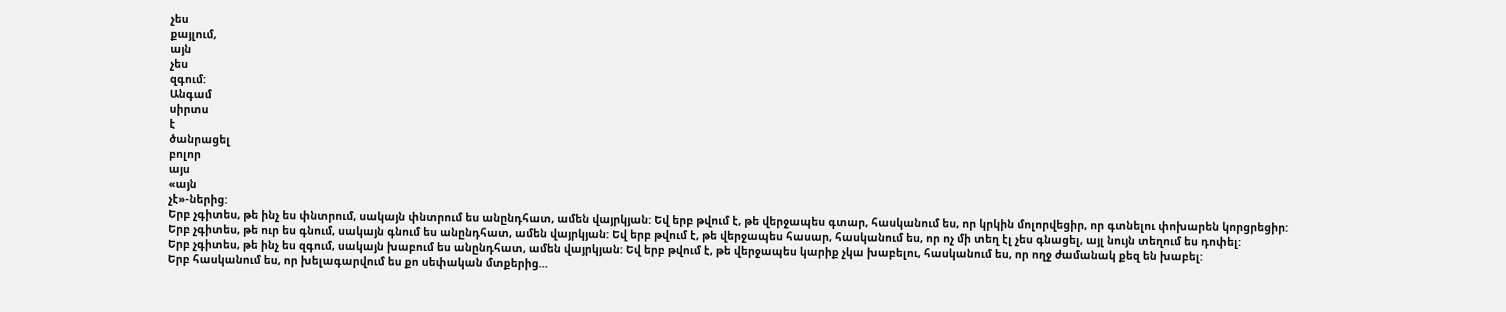չես
քայլում,
այն
չես
զգում:
Անգամ
սիրտս
է
ծանրացել
բոլոր
այս
«այն
չէ»-ներից:
Երբ չգիտես, թե ինչ ես փնտրում, սակայն փնտրում ես անընդհատ, ամեն վայրկյան: Եվ երբ թվում է, թե վերջապես գտար, հասկանում ես, որ կրկին մոլորվեցիր, որ գտնելու փոխարեն կորցրեցիր:
Երբ չգիտես, թե ուր ես գնում, սակայն գնում ես անընդհատ, ամեն վայրկյան: Եվ երբ թվում է, թե վերջապես հասար, հասկանում ես, որ ոչ մի տեղ էլ չես գնացել, այլ նույն տեղում ես դոփել:
Երբ չգիտես, թե ինչ ես զգում, սակայն խաբում ես անընդհատ, ամեն վայրկյան: Եվ երբ թվում է, թե վերջապես կարիք չկա խաբելու, հասկանում ես, որ ողջ ժամանակ քեզ են խաբել:
Երբ հասկանում ես, որ խելագարվում ես քո սեփական մտքերից…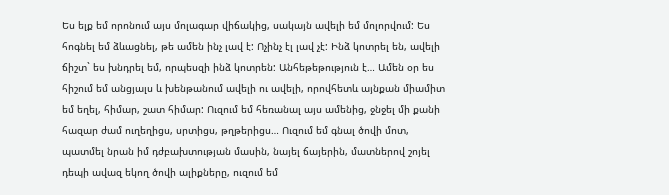Ես ելք եմ որոնում այս մոլագար վիճակից, սակայն ավելի եմ մոլորվում: Ես հոգնել եմ ձևացնել, թե ամեն ինչ լավ է: Ոչինչ էլ լավ չէ: Ինձ կոտրել են, ավելի ճիշտ` ես խնդրել եմ, որպեսզի ինձ կոտրեն: Անհեթեթություն է… Ամեն օր ես հիշում եմ անցյալս և խենթանում ավելի ու ավելի, որովհետև այնքան միամիտ եմ եղել, հիմար, շատ հիմար: Ուզում եմ հեռանալ այս ամենից, ջնջել մի քանի հազար ժամ ուղեղիցս, սրտիցս, թղթերիցս… Ուզում եմ գնալ ծովի մոտ, պատմել նրան իմ դժբախտության մասին, նայել ճայերին, մատներով շոյել դեպի ավազ եկող ծովի ալիքները, ուզում եմ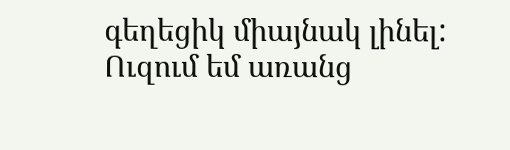գեղեցիկ միայնակ լինել: Ուզում եմ առանց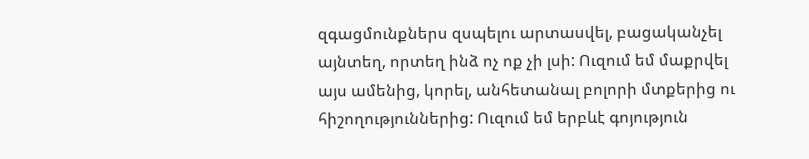զգացմունքներս զսպելու արտասվել, բացականչել այնտեղ, որտեղ ինձ ոչ ոք չի լսի: Ուզում եմ մաքրվել այս ամենից, կորել, անհետանալ բոլորի մտքերից ու հիշողություններից: Ուզում եմ երբևէ գոյություն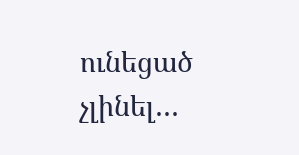ունեցած չլինել…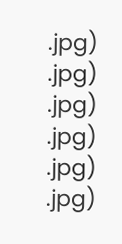.jpg)
.jpg)
.jpg)
.jpg)
.jpg)
.jpg)